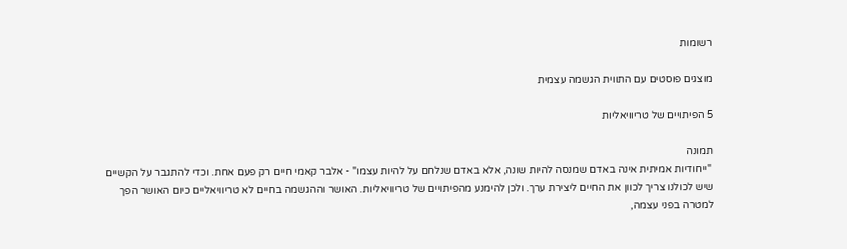רשומות

מוצגים פוסטים עם התווית הגשמה עצמית

5 הפיתויים של טריוויאליות

תמונה
 "ייחודיות אמיתית אינה באדם שמנסה להיות שונה, אלא באדם שנלחם על להיות עצמו" - אלבר קאמי חיים רק פעם אחת. וכדי להתגבר על הקשיים שיש לכולנו צריך לכוון את החיים ליצירת ערך. ולכן להימנע מהפיתויים של טריוויאליות. האושר וההגשמה בחיים לא טריוויאליים כיום האושר הפך למטרה בפני עצמה,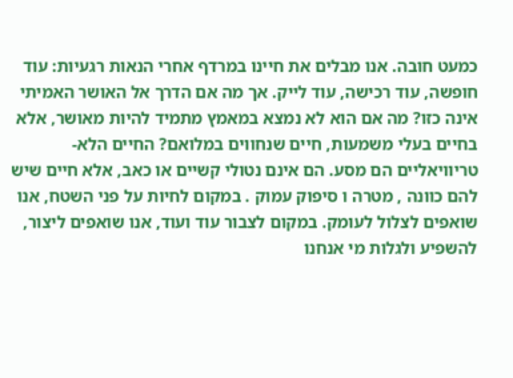כמעט חובה. אנו מבלים את חיינו במרדף אחרי הנאות רגעיות: עוד חופשה, עוד רכישה, עוד לייק. אך מה אם הדרך אל האושר האמיתי אינה כזו? מה אם הוא לא נמצא במאמץ מתמיד להיות מאושר, אלא בחיים בעלי משמעות, חיים שנחווים במלואם? החיים הלא-טריוויאליים הם מסע. הם אינם נטולי קשיים או כאב, אלא חיים שיש להם כוונה , מטרה ו סיפוק עמוק . במקום לחיות על פני השטח, אנו שואפים לצלול לעומק. במקום לצבור עוד ועוד, אנו שואפים ליצור, להשפיע ולגלות מי אנחנו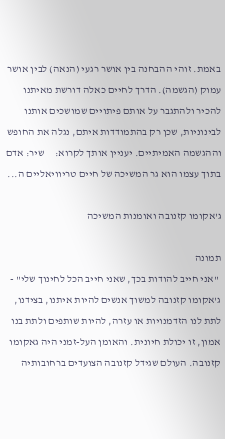באמת. זוהי ההבחנה בין אושר רגעי (הנאה) לבין אושר עמוק (הגשמה). הדרך לחיים כאלה דורשת מאיתנו להכיר ולהתגבר על אותם פיתויים שמושכים אותנו לבינוניות, שכן רק בהתמודדות איתם, נגלה את החופש וההגשמה האמיתיים. יעניין אותך לקרוא:     שיר: אדם בתוך עצמו הוא גר המשיכה של חיים טריוויאליים ה...

ג'אקומו קזנובה ואומנות המשיכה

תמונה
 "אני חייב להודות בכך, שאני חייב הכל לחינוך שלי" - ג'אקומו קזנובה למשוך אנשים להיות איתנו, בצידנו, לתת לנו הזדמנויות או עזרה, להיות שותפים ולתת בנו אמון, זו יכולת חיונית. והאומן העל-זמני היה גאקומו קזנובה. העולם שגידל קזנובה הצועדים ברחובותיה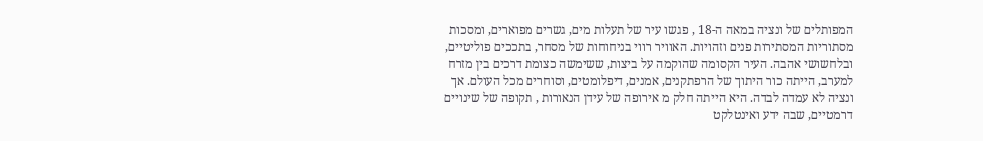המפותלים של ונציה במאה ה-18 , פגשו עיר של תעלות מים, גשרים מפוארים, ומסכות מסתוריות המסתירות פנים וזהויות. האוויר רווי בניחוחות של מסחר, בתככים פוליטיים, ובלחשושי אהבה. העיר הקסומה שהוקמה על ביצות, ששימשה כצומת דרכים בין מזרח למערב, הייתה כור היתוך של הרפתקנים, אמנים, דיפלומטים, וסוחרים מכל העולם. אך ונציה לא עמדה לבדה. היא הייתה חלק מ אירופה של עידן הנאורות , תקופה של שינויים דרמטיים, שבה ידע ואינטלקט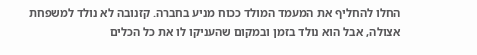החלו להחליף את המעמד המולד ככוח מניע בחברה. קזנובה לא נולד למשפחת אצולה, אבל הוא נולד בזמן ובמקום שהעניקו לו את כל הכלים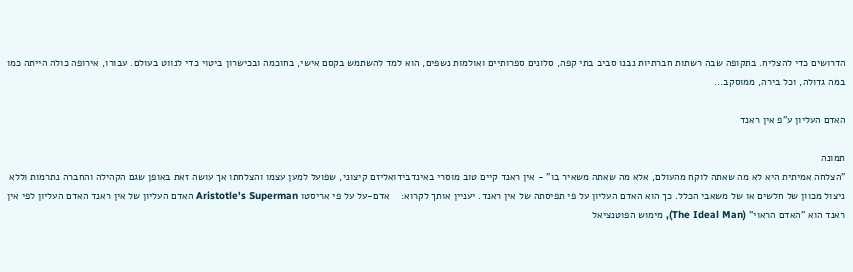הדרושים כדי להצליח. בתקופה שבה רשתות חברתיות נבנו סביב בתי קפה, סלונים ספרותיים ואולמות נשפים, הוא למד להשתמש בקסם אישי, בחוכמה ובכישרון ביטוי כדי לנווט בעולם. עבורו, אירופה כולה הייתה כמו במה גדולה, וכל בירה, ממוסקב...

האדם העליון ע"פ אין ראנד

תמונה
"הצלחה אמיתית היא לא מה שאתה לוקח מהעולם, אלא מה שאתה משאיר בו" - אין ראנד קיים טוב מוסרי באינדבידואליזם קיצוני, שפועל למען עצמו והצלחתו אך עושה זאת באופן שגם הקהילה והחברה נתרמות וללא ניצול מכוון של חלשים או של משאבי הכלל. כך הוא האדם העליון על פי תפיסתה של אין ראנד. יעניין אותך לקרוא:    אדם-על על פי אריסטו Aristotle's Superman האדם העליון של אין ראנד האדם העליון לפי אין ראנד הוא "האדם הראוי" (The Ideal Man), מימוש הפוטנציאל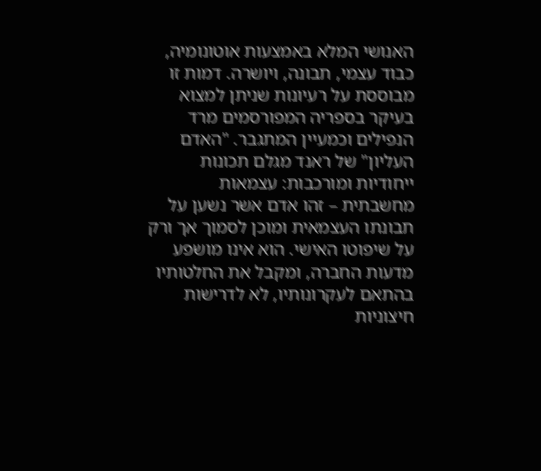האנושי המלא באמצעות אוטונומיה, כבוד עצמי, תבונה, ויושרה. דמות זו מבוססת על רעיונות שניתן למצוא בעיקר בספריה המפורסמים מרד הנפילים וכמעיין המתגבר. "האדם העליון" של ראנד מגלם תכונות ייחודיות ומורכבות: עצמאות מחשבתית – זהו אדם אשר נשען על תבונתו העצמאית ומוכן לסמוך אך ורק על שיפוטו האישי. הוא אינו מושפע מדעות החברה, ומקבל את החלטותיו בהתאם לעקרונותיו, לא לדרישות חיצוניות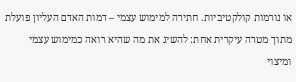או נורמות קולקטיביות. חתירה למימוש עצמי – דמות האדם העליון פועלת מתוך מטרה עיקרית אחת: להשיג את מה שהיא רואה כמימוש עצמי ומיצוי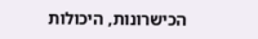הכישרונות, היכולות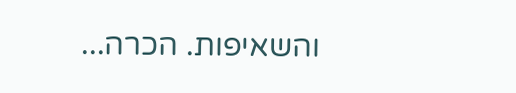והשאיפות. הכרה...